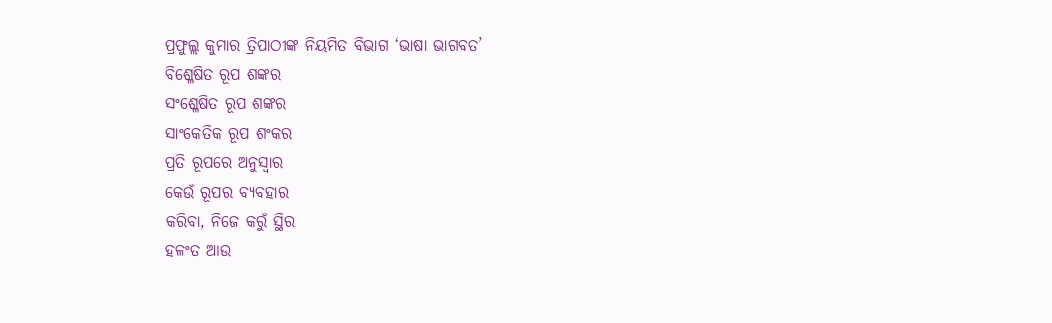ପ୍ରଫୁଲ୍ଲ କୁମାର ତ୍ରିପାଠୀଙ୍କ ନିୟମିତ ବିଭାଗ ‘ଭାଷା ଭାଗବତ’
ବିଶ୍ଳେଷିତ ରୂପ ଶଙ୍କର
ସଂଶ୍ଳେଷିତ ରୂପ ଶଙ୍କର
ସାଂକେତିକ ରୂପ ଶଂକର
ପ୍ରତି ରୂପରେ ଅନୁସ୍ବାର
କେଉଁ ରୂପର ବ୍ୟବହାର
କରିବା, ନିଜେ କରୁଁ ସ୍ଥିର
ହଳଂତ ଆଉ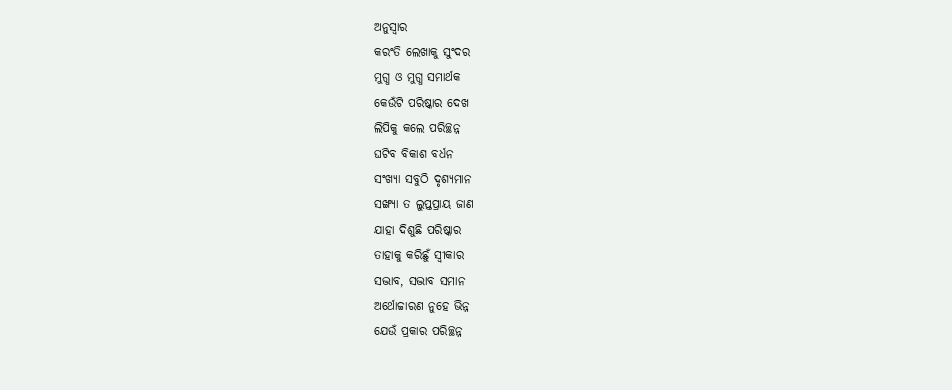ଅନୁସ୍ବାର
କରଂତି ଲେଖାକୁ ସୁଂଦର
ମୁଗ୍ଧ ଓ ମୁଗ୍ଧ ସମାର୍ଥକ
କେଉଁଟି ପରିଷ୍କାର ଦେଖ
ଲିପିକୁ କଲେ ପରିଚ୍ଛନ୍ନ
ଘଟିବ ବିକାଶ ବର୍ଧନ
ସଂଖ୍ୟା ସବୁଠି ଦୃଶ୍ୟମାନ
ସଙ୍ଖ୍ୟା ତ ଲୁପ୍ତପ୍ରାୟ ଜାଣ
ଯାହା ଦିଶୁଛି ପରିଷ୍କାର
ତାହାକୁ କରିଛୁଁ ସ୍ବୀକାର
ସଦ୍ଭାବ, ସଦ୍ଭାବ ସମାନ
ଅର୍ଥୋଚ୍ଚାରଣ ନୁହେ ଭିନ୍ନ
ଯେଉଁ ପ୍ରକାର ପରିଚ୍ଛନ୍ନ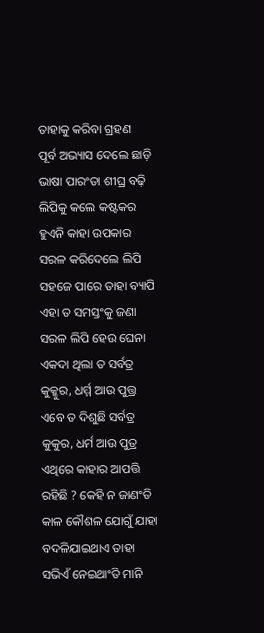ତାହାକୁ କରିବା ଗ୍ରହଣ
ପୂର୍ବ ଅଭ୍ୟାସ ଦେଲେ ଛାଡ଼ି
ଭାଷା ପାରଂତା ଶୀଘ୍ର ବଢ଼ି
ଲିପିକୁ କଲେ କଷ୍ଟକର
ହୁଏନି କାହା ଉପକାର
ସରଳ କରିଦେଲେ ଲିପି
ସହଜେ ପାରେ ତାହା ବ୍ୟାପି
ଏହା ତ ସମସ୍ତଂକୁ ଜଣା
ସରଳ ଲିପି ହେଉ ଘେନା
ଏକଦା ଥିଲା ତ ସର୍ବତ୍ର
କୁକ୍କୁର, ଧର୍ମ୍ମ ଆଉ ପୁତ୍ତ୍ର
ଏବେ ତ ଦିଶୁଛି ସର୍ବତ୍ର
କୁକୁର, ଧର୍ମ ଆଉ ପୁତ୍ର
ଏଥିରେ କାହାର ଆପତ୍ତି
ରହିଛି ? କେହି ନ ଜାଣଂତି
କାଳ କୌଶଳ ଯୋଗୁଁ ଯାହା
ବଦଳିଯାଇଥାଏ ତାହା
ସଭିଏଁ ନେଇଥାଂତି ମାନି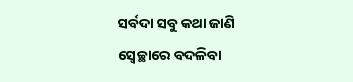ସର୍ବଦା ସବୁ କଥା ଜାଣି
ସ୍ବେଚ୍ଛାରେ ବଦଳିବା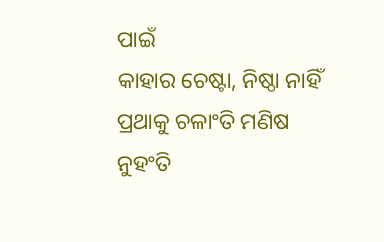ପାଇଁ
କାହାର ଚେଷ୍ଟା, ନିଷ୍ଠା ନାହିଁ
ପ୍ରଥାକୁ ଚଳାଂତି ମଣିଷ
ନୁହଂତି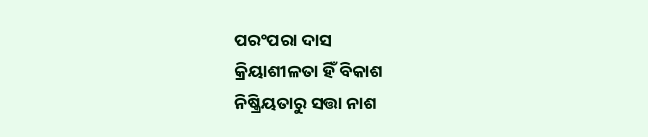ପରଂପରା ଦାସ
କ୍ରିୟାଶୀଳତା ହିଁ ବିକାଶ
ନିଷ୍କ୍ରିୟତାରୁ ସତ୍ତା ନାଶ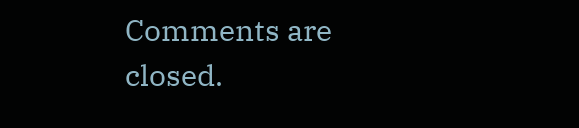Comments are closed.